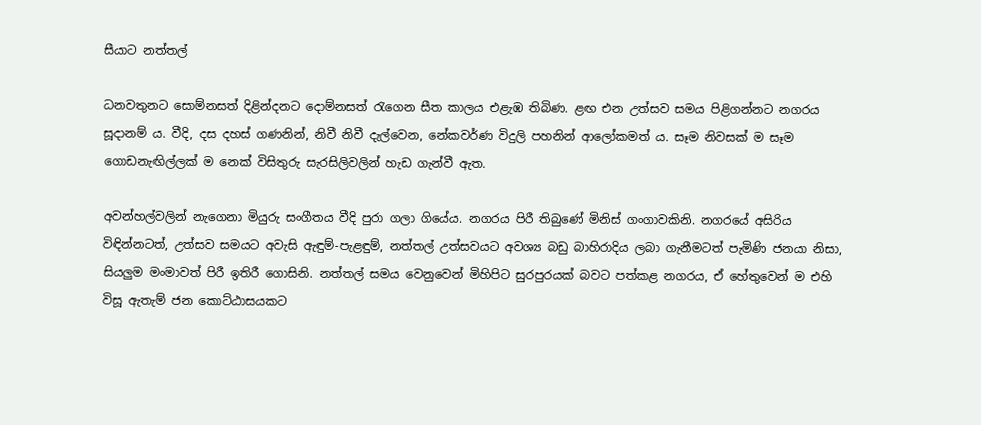සීයාට නත්තල්

ධනවතුනට සොම්නසත් දිළින්දනට දොම්නසත් රැගෙන සීත කාලය එළැඹ තිබිණ. ළඟ එන උත්සව සමය පිළිගන්නට නගරය සූදානම් ය. වීදි, දස දහස් ගණනින්, නිවී නිවී දැල්වෙන, නේකවර්ණ විදුලි පහනින් ආලෝකමත් ය. සෑම නිවසක් ම සෑම ගොඩනැඟිල්ලක් ම නෙක් විසිතුරු සැරසිලිවලින් හැඩ ගැන්වී ඇත.

අවන්හල්වලින් නැගෙනා මියුරු සංගීතය වීදි පුරා ගලා ගියේය. නගරය පිරී තිබුණේ මිනිස් ගංගාවකිනි. නගරයේ අසිරිය විඳින්නටත්, උත්සව සමයට අවැසි ඇඳුම්-පැළඳුම්, නත්තල් උත්සවයට අවශ්‍ය බඩු බාහිරාදිය ලබා ගැනීමටත් පැමිණි ජනයා නිසා, සියලුම මංමාවත් පිරී ඉතිරී ගොසිනි. නත්තල් සමය වෙනුවෙන් මිහිපිට සුරපුරයක් බවට පත්කළ නගරය, ඒ හේතුවෙන් ම එහි විසූ ඇතැම් ජන කොට්ඨාසයකට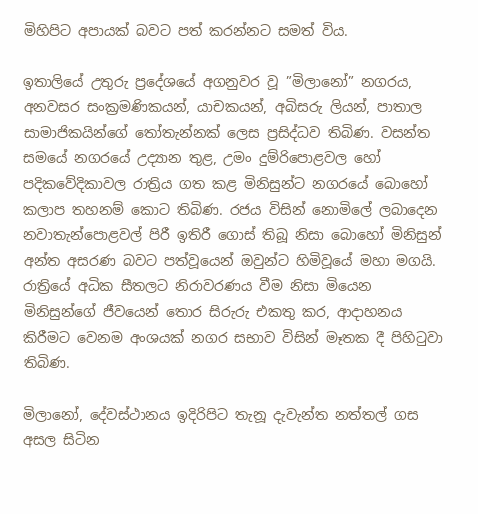මිහිපිට අපායක් බවට පත් කරන්නට සමත් විය.

ඉතාලියේ උතුරු ප්‍රදේශයේ අගනුවර වූ ”මිලානෝ” නගරය, අනවසර සංක්‍රමණිකයන්, යාචකයන්, අබිසරු ලියන්, පාතාල සාමාජිකයින්ගේ තෝතැන්නක් ලෙස ප්‍රසිද්ධව තිබිණ. වසන්ත සමයේ නගරයේ උද්‍යාන තුළ, උමං දුම්රිපොළවල හෝ පදිකවේදිකාවල රාත්‍රිය ගත කළ මිනිසුන්ට නගරයේ බොහෝ කලාප තහනම් කොට තිබිණ. රජය විසින් නොමිලේ ලබාදෙන නවාතැන්පොළවල් පිරී ඉතිරී ගොස් තිබූ නිසා බොහෝ මිනිසුන් අන්ත අසරණ බවට පත්වූයෙන් ඔවුන්ට හිමිවූයේ මහා මගයි. රාත්‍රියේ අධික සීතලට නිරාවරණය වීම නිසා මියෙන මිනිසුන්ගේ ජීවයෙන් තොර සිරුරු එකතු කර, ආදාහනය කිරීමට වෙනම අංශයක් නගර සභාව විසින් මෑතක දී පිහිටුවා තිබිණ.

මිලානෝ, දේවස්ථානය ඉදිරිපිට තැනූ දැවැන්ත නත්තල් ගස අසල සිටින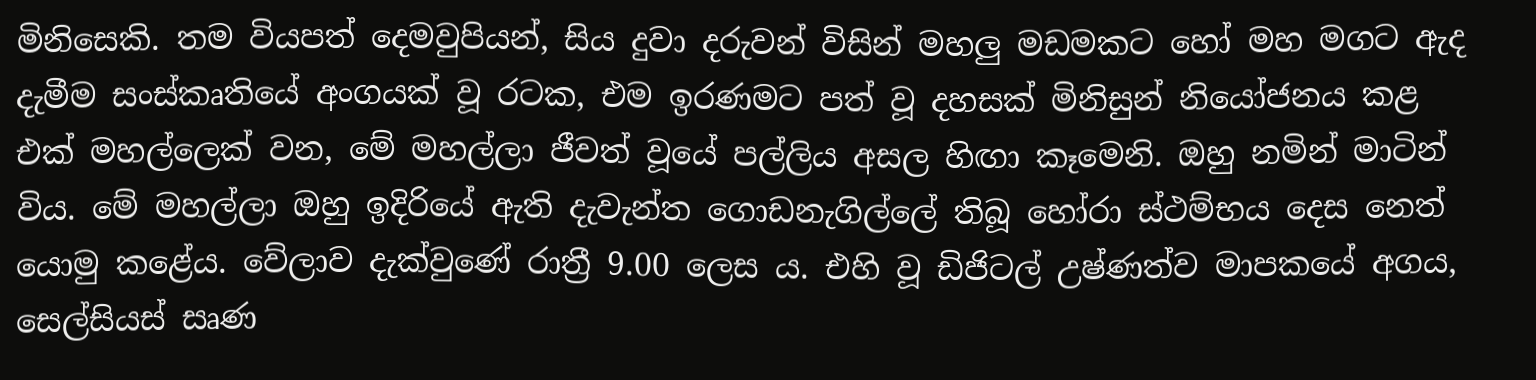මිනිසෙකි. තම වියපත් දෙමවුපියන්, සිය දුවා දරුවන් විසින් මහලු මඩමකට හෝ මහ මගට ඇද දැමීම සංස්කෘතියේ අංගයක් වූ රටක, එම ඉරණමට පත් වූ දහසක් මිනිසුන් නියෝජනය කළ එක් මහල්ලෙක් වන, මේ මහල්ලා ජීවත් වූයේ පල්ලිය අසල හිඟා කෑමෙනි. ඔහු නමින් මාටින් විය. මේ මහල්ලා ඔහු ඉදිරියේ ඇති දැවැන්ත ගොඩනැගිල්ලේ තිබූ හෝරා ස්ථම්භය දෙස නෙත් යොමු කළේය. වේලාව දැක්වුණේ රාත්‍රී 9.00 ලෙස ය. එහි වූ ඩිජිටල් උෂ්ණත්ව මාපකයේ අගය, සෙල්සියස් සෘණ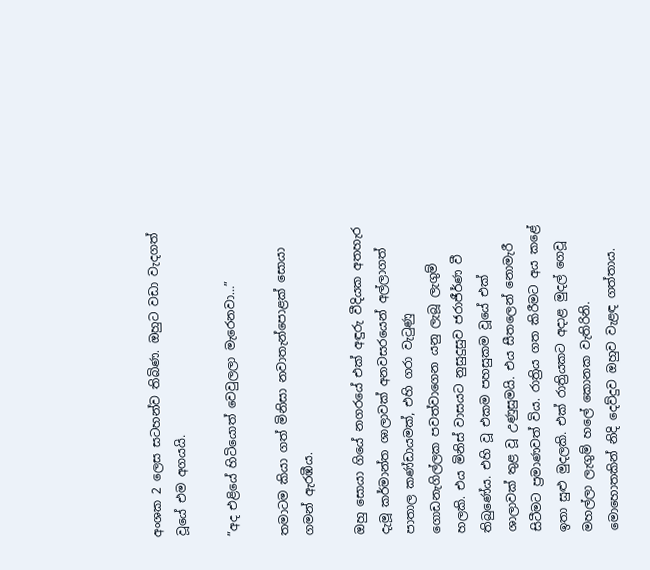අංශක 2 ලෙස සටහන්ව තිබිණ. ඔහුට වඩා වැදගත් වූයේ එම අගයයි.

”අද එළියේ හිටියොත් වෙවුලලා මැරෙනවා…”

තමාටම කියා ගත් මිනිසා නවාතැන්පොළක් සොයා ගමන් ඇරඹීය.

ඔහු සොයා ගියේ නගරයේ එක් අඳුරු වීදියක අතහැර දැමූ කර්මාන්ත ශාලාවක් අනවසරයෙන් අල්ලාගත් පාතාල කණ්ඩායමක්, එහි ගරා වැටුණු ගොඩනැගිල්ලක පවත්වාගෙන යනු ලැබූ ලැගුම් හලකි. එය මිනිස් වාසයට නුසුදුසුව ජරාජීර්ණ වී තිබුණේය. එහි වූ එකම පහසුකම වූයේ එක් ශාලාවක් තුළ වූ උණුසුමයි. එය සීතලෙන් නොමැරී සිටීමට ප්‍රමාණවත් විය. රාත්‍රිය ගත කිරීමට අය කළේ ඉතා සුළු මුදලකි. එක් රාත්‍රියකට අදාළ මුදල් ගෙවූ මහල්ලා ලැගුම් හලේ කොනක වැතිරිනි. මොහොතකින් නිදි දෙව්දුව ඔහුව වැළඳ ගත්තාය.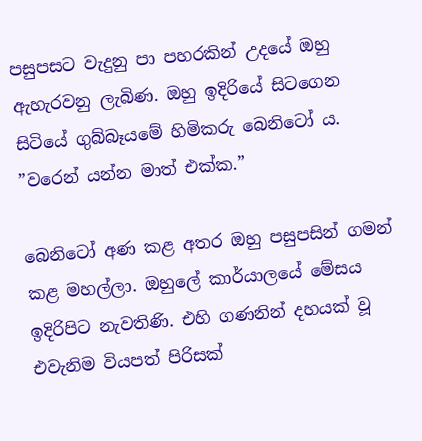පසුපසට වැදුනු පා පහරකින් උදයේ ඔහු ඇහැරවනු ලැබිණ. ඔහු ඉදිරියේ සිටගෙන සිටියේ ගුබ්බෑයමේ හිමිකරු බෙනිටෝ ය.
”වරෙන් යන්න මාත් එක්ක.”

බෙනිටෝ අණ කළ අතර ඔහු පසුපසින් ගමන් කළ මහල්ලා. ඔහුලේ කාර්යාලයේ මේසය ඉදිරිපිට නැවතිණි. එහි ගණනින් දහයක් වූ එවැනිම වියපත් පිරිසක්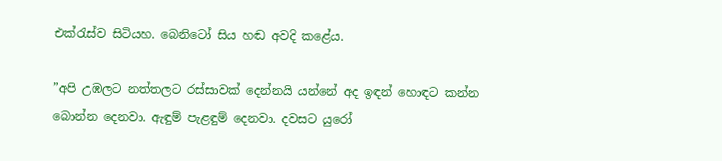එක්රැස්ව සිටියහ. බෙනිටෝ සිය හඬ අවදි කළේය.

”අපි උඹලට නත්තලට රස්සාවක් දෙන්නයි යන්නේ අද ඉඳන් හොඳට කන්න බොන්න දෙනවා. ඇඳුම් පැළඳුම් දෙනවා. දවසට යුරෝ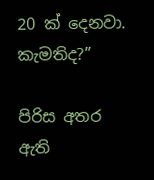20 ක් දෙනවා. කැමතිද?”

පිරිස අතර ඇති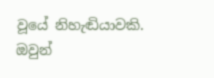වූයේ නිහැඬියාවකි. ඔවුන්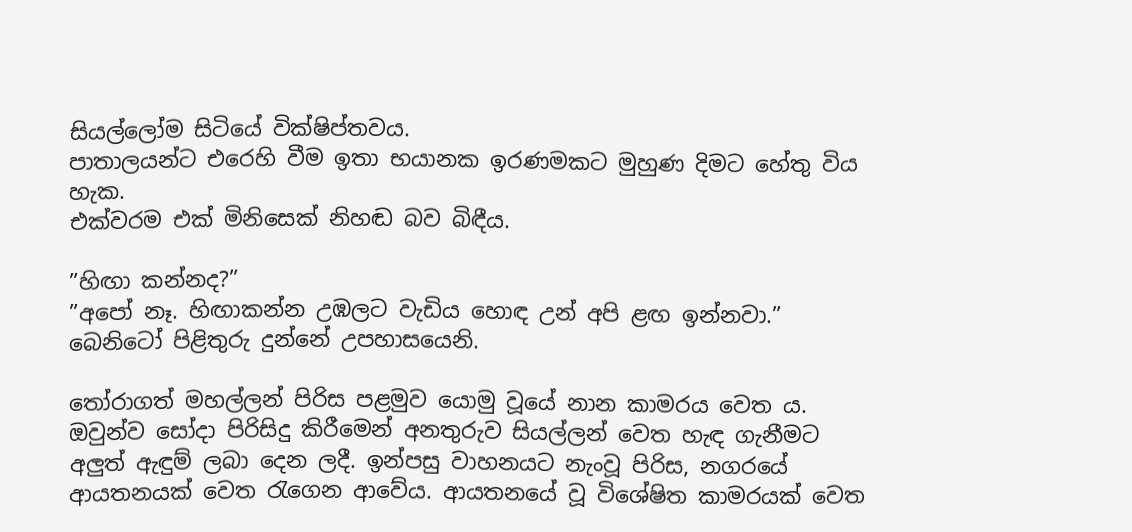සියල්ලෝම සිටියේ වික්ෂිප්තවය.
පාතාලයන්ට එරෙහි වීම ඉතා භයානක ඉරණමකට මුහුණ දිමට හේතු විය හැක.
එක්වරම එක් මිනිසෙක් නිහඬ බව බිඳීය.

”හිඟා කන්නද?”
”අපෝ නෑ. හිඟාකන්න උඹලට වැඩිය හොඳ උන් අපි ළඟ ඉන්නවා.”
බෙනිටෝ පිළිතුරු දුන්නේ උපහාසයෙනි.

තෝරාගත් මහල්ලන් පිරිස පළමුව යොමු වූයේ නාන කාමරය වෙත ය. ඔවුන්ව සෝදා පිරිසිදු කිරීමෙන් අනතුරුව සියල්ලන් වෙත හැඳ ගැනීමට අලුත් ඇඳුම් ලබා දෙන ලදී. ඉන්පසු වාහනයට නැංවූ පිරිස, නගරයේ ආයතනයක් වෙත රැගෙන ආවේය. ආයතනයේ වූ විශේෂිත කාමරයක් වෙත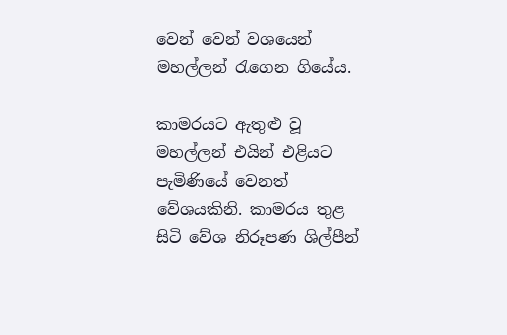වෙන් වෙන් වශයෙන් මහල්ලන් රැගෙන ගියේය.

කාමරයට ඇතුළු වූ මහල්ලන් එයින් එළියට පැමිණියේ වෙනත් වේශයකිනි. කාමරය තුළ සිටි වේශ නිරූපණ ශිල්පීන්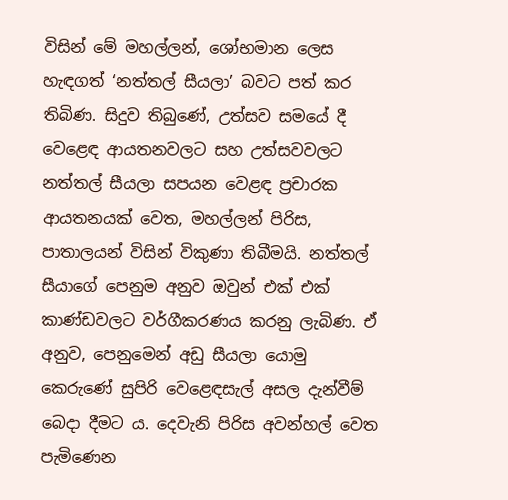විසින් මේ මහල්ලන්, ශෝභමාන ලෙස හැඳගත් ‘නත්තල් සීයලා’ බවට පත් කර තිබිණ. සිදුව තිබුණේ, උත්සව සමයේ දී වෙළෙඳ ආයතනවලට සහ උත්සවවලට නත්තල් සීයලා සපයන වෙළඳ ප්‍රචාරක ආයතනයක් වෙත, මහල්ලන් පිරිස, පාතාලයන් විසින් විකුණා තිබීමයි. නත්තල් සීයාගේ පෙනුම අනුව ඔවුන් එක් එක් කාණ්ඩවලට වර්ගීකරණය කරනු ලැබිණ. ඒ අනුව, පෙනුමෙන් අඩු සීයලා යොමු කෙරුණේ සුපිරි වෙළෙඳසැල් අසල දැන්වීම් බෙදා දීමට ය. දෙවැනි පිරිස අවන්හල් වෙත පැමිණෙන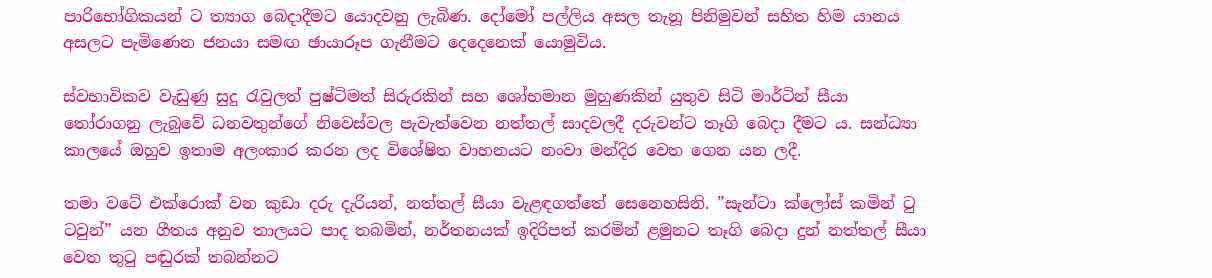පාරිභෝගිකයන් ට ත්‍යාග බෙදාදීමට යොදවනු ලැබිණ. දෝමෝ පල්ලිය අසල තැනූ පිනිමුවන් සහිත හිම යානය අසලට පැමිණෙන ජනයා සමඟ ඡායාරූප ගැනීමට දෙදෙනෙක් යොමුවිය.

ස්වභාවිකව වැඩුණු සුදු රැවුලත් පුෂ්ටිමත් සිරුරකින් සහ ශෝභමාන මුහුණකින් යුතුව සිටි මාර්ටින් සීයා තෝරාගනු ලැබුවේ ධනවතුන්ගේ නිවෙස්වල පැවැත්වෙන නත්තල් සාදවලදී දරුවන්ට තෑගි බෙදා දීමට ය. සන්ධ්‍යා කාලයේ ඔහුව ඉතාම අලංකාර කරන ලද විශේෂිත වාහනයට නංවා මන්දිර වෙත ගෙන යන ලදී.

තමා වටේ එක්රොක් වන කුඩා දරු දැරියන්, නත්තල් සීයා වැළඳගත්තේ සෙනෙහසිනි. ”සැන්ටා ක්ලෝස් කමින් ටු ටවුන්” යන ගීතය අනුව තාලයට පාද තබමින්, නර්තනයක් ඉදිරිපත් කරමින් ළමුනට තෑගි බෙදා දුන් නත්තල් සීයා වෙත තුටු පඬුරක් තබන්නට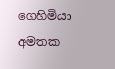ගෙහිමියා අමතක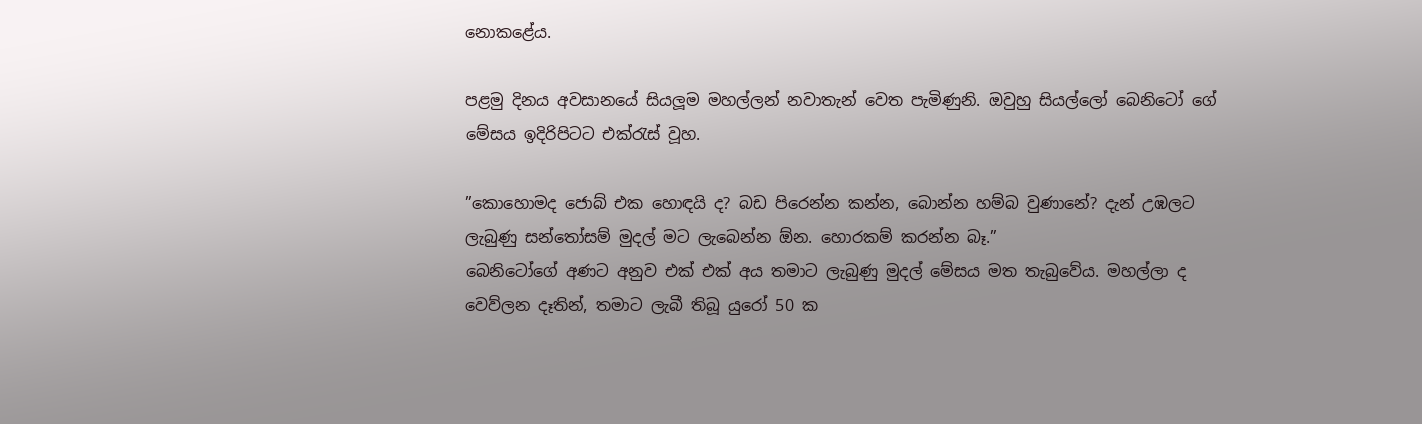නොකළේය.

පළමු දිනය අවසානයේ සියලූ‍ම මහල්ලන් නවාතැන් වෙත පැමිණුනි. ඔවුහු සියල්ලෝ බෙනිටෝ ගේ මේසය ඉදිරිපිටට එක්රැස් වූහ.

”කොහොමද ජොබ් එක හොඳයි ද? බඩ පිරෙන්න කන්න, බොන්න හම්බ වුණානේ? දැන් උඹලට ලැබුණු සන්තෝසම් මුදල් මට ලැබෙන්න ඕන. හොරකම් කරන්න බෑ.”
බෙනිටෝගේ අණට අනුව එක් එක් අය තමාට ලැබුණු මුදල් මේසය මත තැබුවේය. මහල්ලා ද වෙව්ලන දෑතින්, තමාට ලැබී තිබූ යුරෝ 50 ක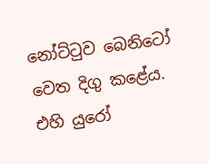නෝට්ටුව බෙනිටෝ වෙත දිගු කළේය. එහි යුරෝ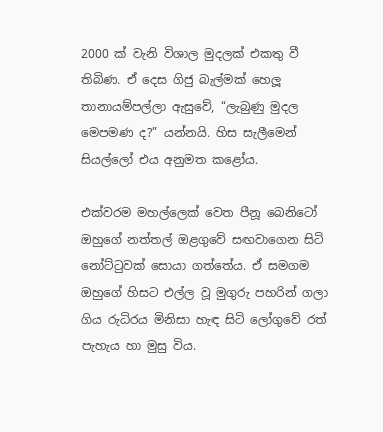2000 ක් වැනි විශාල මුදලක් එකතු වී තිබිණ. ඒ දෙස ගිජු බැල්මක් හෙලූ තානායම්පල්ලා ඇසුවේ, “ලැබුණු මුදල මෙපමණ ද?” යන්නයි. හිස සැලීමෙන් සියල්ලෝ එය අනුමත කළෝය.

එක්වරම මහල්ලෙක් වෙත පීනූ බෙනිටෝ ඔහුගේ නත්තල් ඔළගුවේ සඟවාගෙන සිටි නෝට්ටුවක් සොයා ගත්තේය. ඒ සමගම ඔහුගේ හිසට එල්ල වූ මුගුරු පහරින් ගලා ගිය රුධිරය මිනිසා හැඳ සිටි ලෝගුවේ රත් පැහැය හා මුසු විය.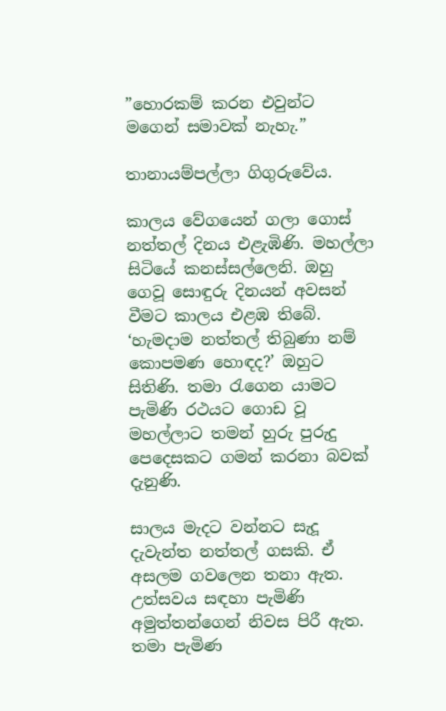”හොරකම් කරන එවුන්ට මගෙන් සමාවක් නැහැ.”

තානායම්පල්ලා ගිගුරුවේය.

කාලය වේගයෙන් ගලා ගොස් නත්තල් දිනය එළැඹිණි. මහල්ලා සිටියේ කනස්සල්ලෙනි. ඔහු ගෙවූ සොඳුරු දිනයන් අවසන් වීමට කාලය එළඹ තිබේ. ‘හැමදාම නත්තල් තිබුණා නම් කොපමණ හොඳද?’ ඔහුට සිතිණි. තමා රැගෙන යාමට පැමිණි රථයට ගොඩ වූ මහල්ලාට තමන් හුරු පුරුදු පෙදෙසකට ගමන් කරනා බවක් දැනුණි.

සාලය මැදට වන්නට සැදූ දැවැන්ත නත්තල් ගසකි. ඒ අසලම ගවලෙන තනා ඇත. උත්සවය සඳහා පැමිණි අමුත්තන්ගෙන් නිවස පිරී ඇත. තමා පැමිණ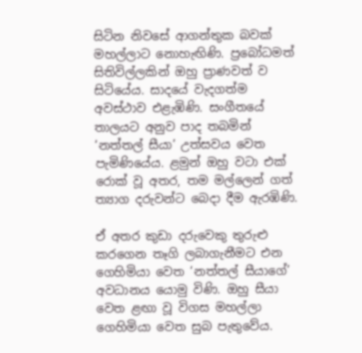සිටින නිවසේ ආගන්තුක බවක් මහල්ලාට නොහැඟිණි. ප්‍රබෝධමත් සිතිවිල්ලකින් ඔහු ප්‍රාණවත් ව සිටියේය. සාදයේ වැදගත්ම අවස්ථාව එළැඹිණි. සංගීතයේ තාලයට අනුව පාද තබමින් ‘නත්තල් සීයා’ උත්සවය වෙත පැමිණියේය. ළමුන් ඔහු වටා එක් රොක් වූ අතර, තම මල්ලෙන් ගත් ත්‍යාග දරුවන්ට බෙදා දීම ඇරඹිණි.

ඒ අතර කුඩා දරුවෙකු තුරුළු කරගෙන තෑගි ලබාගැනීමට එන ගෙහිමියා වෙත ‘නත්තල් සීයාගේ’ අවධානය යොමු විණි. ඔහු සීයා වෙත ළඟා වූ විගස මහල්ලා ගෙහිමියා වෙත සුබ පැතුවේය.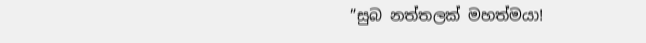”සුබ නත්තලක් මහත්මයා!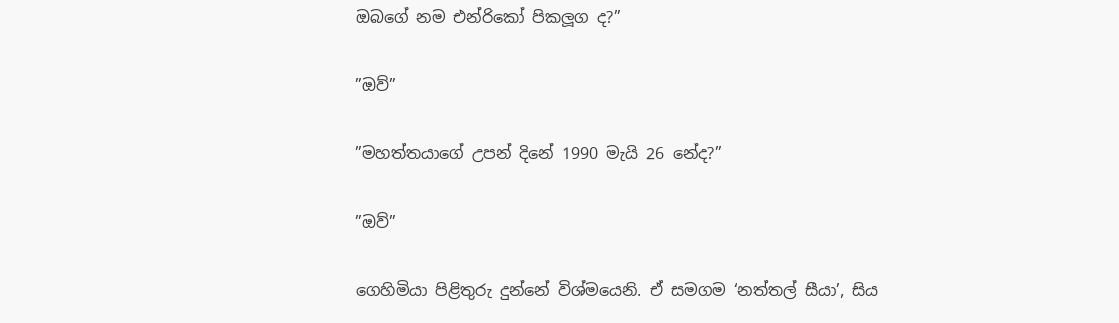ඔබගේ නම එන්රිකෝ පිකලූග ද?”

”ඔව්”

”මහත්තයාගේ උපන් දිනේ 1990 මැයි 26 නේද?”

”ඔව්”

ගෙහිමියා පිළිතුරු දුන්නේ විශ්මයෙනි. ඒ සමගම ‘නත්තල් සීයා’, සිය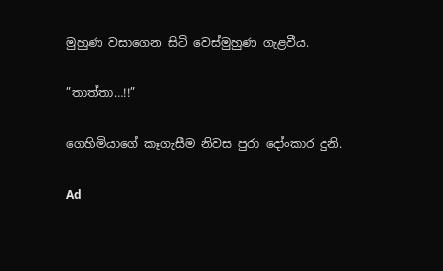මුහුණ වසාගෙන සිටි වෙස්මුහුණ ගැළවීය.

”තාත්තා…!!”

ගෙහිමියාගේ කෑගැසීම නිවස පුරා දෝංකාර දුනි.

Ad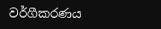වර්ගීකරණය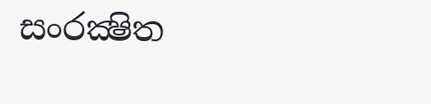සංරක්‍ෂිත